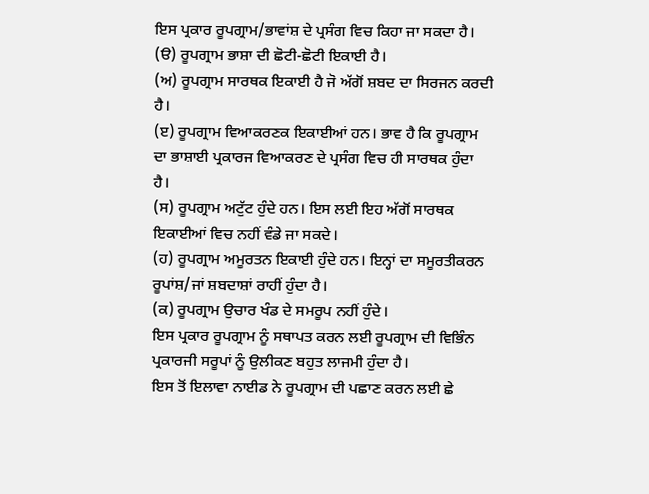ਇਸ ਪ੍ਰਕਾਰ ਰੂਪਗ੍ਰਾਮ/ਭਾਵਾਂਸ਼ ਦੇ ਪ੍ਰਸੰਗ ਵਿਚ ਕਿਹਾ ਜਾ ਸਕਦਾ ਹੈ।
(ੳ) ਰੂਪਗ੍ਰਾਮ ਭਾਸ਼ਾ ਦੀ ਛੋਟੀ-ਛੋਟੀ ਇਕਾਈ ਹੈ।
(ਅ) ਰੂਪਗ੍ਰਾਮ ਸਾਰਥਕ ਇਕਾਈ ਹੈ ਜੋ ਅੱਗੋਂ ਸ਼ਬਦ ਦਾ ਸਿਰਜਨ ਕਰਦੀ ਹੈ।
(ੲ) ਰੂਪਗ੍ਰਾਮ ਵਿਆਕਰਣਕ ਇਕਾਈਆਂ ਹਨ। ਭਾਵ ਹੈ ਕਿ ਰੂਪਗ੍ਰਾਮ ਦਾ ਭਾਸ਼ਾਈ ਪ੍ਰਕਾਰਜ ਵਿਆਕਰਣ ਦੇ ਪ੍ਰਸੰਗ ਵਿਚ ਹੀ ਸਾਰਥਕ ਹੁੰਦਾ ਹੈ।
(ਸ) ਰੂਪਗ੍ਰਾਮ ਅਟੁੱਟ ਹੁੰਦੇ ਹਨ। ਇਸ ਲਈ ਇਹ ਅੱਗੋਂ ਸਾਰਥਕ ਇਕਾਈਆਂ ਵਿਚ ਨਹੀਂ ਵੰਡੇ ਜਾ ਸਕਦੇ।
(ਹ) ਰੂਪਗ੍ਰਾਮ ਅਮੂਰਤਨ ਇਕਾਈ ਹੁੰਦੇ ਹਨ। ਇਨ੍ਹਾਂ ਦਾ ਸਮੂਰਤੀਕਰਨ ਰੂਪਾਂਸ਼/ਜਾਂ ਸ਼ਬਦਾਸ਼ਾਂ ਰਾਹੀਂ ਹੁੰਦਾ ਹੈ।
(ਕ) ਰੂਪਗ੍ਰਾਮ ਉਚਾਰ ਖੰਡ ਦੇ ਸਮਰੂਪ ਨਹੀਂ ਹੁੰਦੇ।
ਇਸ ਪ੍ਰਕਾਰ ਰੂਪਗ੍ਰਾਮ ਨੂੰ ਸਥਾਪਤ ਕਰਨ ਲਈ ਰੂਪਗ੍ਰਾਮ ਦੀ ਵਿਭਿੰਨ ਪ੍ਰਕਾਰਜੀ ਸਰੂਪਾਂ ਨੂੰ ਉਲੀਕਣ ਬਹੁਤ ਲਾਜਮੀ ਹੁੰਦਾ ਹੈ।
ਇਸ ਤੋਂ ਇਲਾਵਾ ਨਾਈਡ ਨੇ ਰੂਪਗ੍ਰਾਮ ਦੀ ਪਛਾਣ ਕਰਨ ਲਈ ਛੇ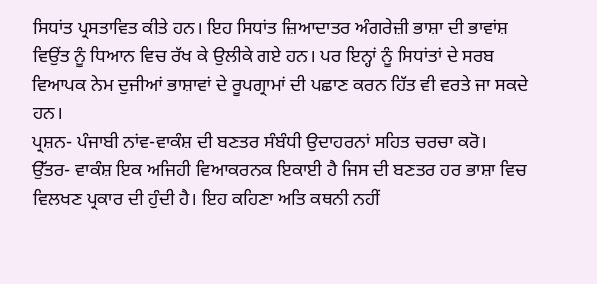ਸਿਧਾਂਤ ਪ੍ਰਸਤਾਵਿਤ ਕੀਤੇ ਹਨ। ਇਹ ਸਿਧਾਂਤ ਜ਼ਿਆਦਾਤਰ ਅੰਗਰੇਜ਼ੀ ਭਾਸ਼ਾ ਦੀ ਭਾਵਾਂਸ਼ ਵਿਉਂਤ ਨੂੰ ਧਿਆਨ ਵਿਚ ਰੱਖ ਕੇ ਉਲੀਕੇ ਗਏ ਹਨ। ਪਰ ਇਨ੍ਹਾਂ ਨੂੰ ਸਿਧਾਂਤਾਂ ਦੇ ਸਰਬ ਵਿਆਪਕ ਨੇਮ ਦੁਜੀਆਂ ਭਾਸ਼ਾਵਾਂ ਦੇ ਰੂਪਗ੍ਰਾਮਾਂ ਦੀ ਪਛਾਣ ਕਰਨ ਹਿੱਤ ਵੀ ਵਰਤੇ ਜਾ ਸਕਦੇ ਹਨ।
ਪ੍ਰਸ਼ਨ- ਪੰਜਾਬੀ ਨਾਂਵ-ਵਾਕੰਸ਼ ਦੀ ਬਣਤਰ ਸੰਬੰਧੀ ਉਦਾਹਰਨਾਂ ਸਹਿਤ ਚਰਚਾ ਕਰੋ।
ਉੱਤਰ- ਵਾਕੰਸ਼ ਇਕ ਅਜਿਹੀ ਵਿਆਕਰਨਕ ਇਕਾਈ ਹੈ ਜਿਸ ਦੀ ਬਣਤਰ ਹਰ ਭਾਸ਼ਾ ਵਿਚ ਵਿਲਖਣ ਪ੍ਰਕਾਰ ਦੀ ਹੁੰਦੀ ਹੈ। ਇਹ ਕਹਿਣਾ ਅਤਿ ਕਥਨੀ ਨਹੀਂ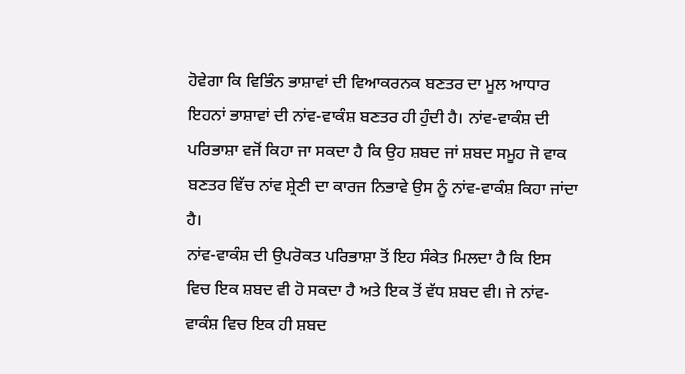ਹੋਵੇਗਾ ਕਿ ਵਿਭਿੰਨ ਭਾਸ਼ਾਵਾਂ ਦੀ ਵਿਆਕਰਨਕ ਬਣਤਰ ਦਾ ਮੂਲ ਆਧਾਰ ਇਹਨਾਂ ਭਾਸ਼ਾਵਾਂ ਦੀ ਨਾਂਵ-ਵਾਕੰਸ਼ ਬਣਤਰ ਹੀ ਹੁੰਦੀ ਹੈ। ਨਾਂਵ-ਵਾਕੰਸ਼ ਦੀ ਪਰਿਭਾਸ਼ਾ ਵਜੋਂ ਕਿਹਾ ਜਾ ਸਕਦਾ ਹੈ ਕਿ ਉਹ ਸ਼ਬਦ ਜਾਂ ਸ਼ਬਦ ਸਮੂਹ ਜੋ ਵਾਕ ਬਣਤਰ ਵਿੱਚ ਨਾਂਵ ਸ਼੍ਰੇਣੀ ਦਾ ਕਾਰਜ ਨਿਭਾਵੇ ਉਸ ਨੂੰ ਨਾਂਵ-ਵਾਕੰਸ਼ ਕਿਹਾ ਜਾਂਦਾ ਹੈ।
ਨਾਂਵ-ਵਾਕੰਸ਼ ਦੀ ਉਪਰੋਕਤ ਪਰਿਭਾਸ਼ਾ ਤੋਂ ਇਹ ਸੰਕੇਤ ਮਿਲਦਾ ਹੈ ਕਿ ਇਸ ਵਿਚ ਇਕ ਸ਼ਬਦ ਵੀ ਹੋ ਸਕਦਾ ਹੈ ਅਤੇ ਇਕ ਤੋਂ ਵੱਧ ਸ਼ਬਦ ਵੀ। ਜੇ ਨਾਂਵ-ਵਾਕੰਸ਼ ਵਿਚ ਇਕ ਹੀ ਸ਼ਬਦ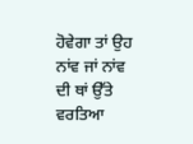ਹੋਵੇਗਾ ਤਾਂ ਉਹ ਨਾਂਵ ਜਾਂ ਨਾਂਵ ਦੀ ਥਾਂ ਉੱਤੇ ਵਰਤਿਆ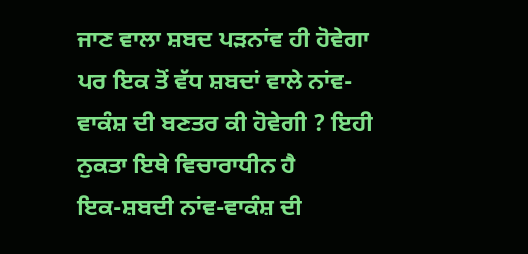ਜਾਣ ਵਾਲਾ ਸ਼ਬਦ ਪੜਨਾਂਵ ਹੀ ਹੋਵੇਗਾ ਪਰ ਇਕ ਤੋਂ ਵੱਧ ਸ਼ਬਦਾਂ ਵਾਲੇ ਨਾਂਵ-ਵਾਕੰਸ਼ ਦੀ ਬਣਤਰ ਕੀ ਹੋਵੇਗੀ ? ਇਹੀ ਨੁਕਤਾ ਇਥੇ ਵਿਚਾਰਾਧੀਨ ਹੈ
ਇਕ-ਸ਼ਬਦੀ ਨਾਂਵ-ਵਾਕੰਸ਼ ਦੀ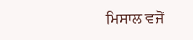ਮਿਸਾਲ ਵਜੋਂ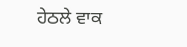ਹੇਠਲੇ ਵਾਕ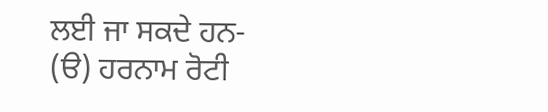ਲਈ ਜਾ ਸਕਦੇ ਹਨ-
(ੳ) ਹਰਨਾਮ ਰੋਟੀ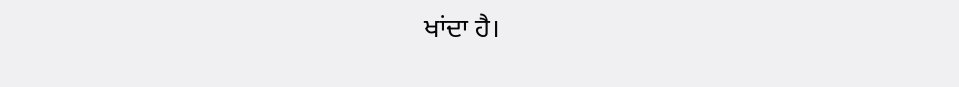ਖਾਂਦਾ ਹੈ।